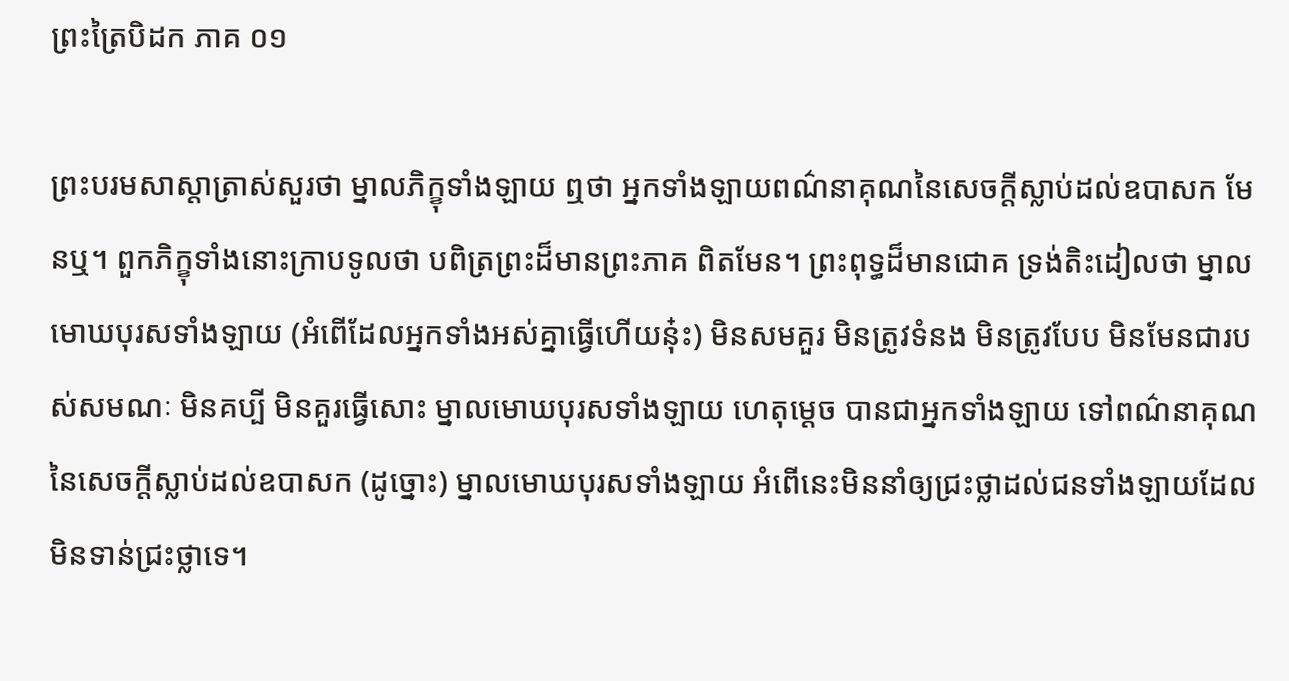ព្រះត្រៃបិដក ភាគ ០១

ព្រះបរមសាស្តាត្រាស់សួរថា ម្នាលភិក្ខុទាំងឡាយ ឮថា អ្នកទាំងឡាយពណ៌នាគុណនៃសេចក្តីស្លាប់ដល់ឧបាសក មែនឬ។ ពួកភិក្ខុទាំងនោះក្រាបទូលថា បពិត្រព្រះដ៏មានព្រះភាគ ពិតមែន។ ព្រះពុទ្ធដ៏មានជោគ ទ្រង់តិះដៀលថា ម្នាលមោឃបុរសទាំងឡាយ (អំពើដែលអ្នកទាំងអស់គ្នាធ្វើហើយនុ៎ះ) មិនសមគួរ មិនត្រូវទំនង មិនត្រូវបែប មិនមែនជារបស់សមណៈ មិនគប្បី មិនគួរធ្វើសោះ ម្នាលមោឃបុរសទាំងឡាយ ហេតុម្តេច បានជាអ្នកទាំងឡាយ ទៅពណ៌នាគុណនៃសេចក្តីស្លាប់ដល់ឧបាសក (ដូច្នោះ) ម្នាលមោឃបុរសទាំងឡាយ អំពើនេះមិននាំឲ្យជ្រះថ្លាដល់ជនទាំងឡាយដែលមិនទាន់ជ្រះថ្លាទេ។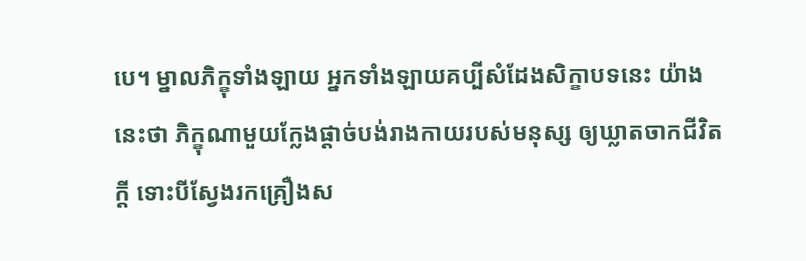បេ។ ម្នាលភិក្ខុទាំងឡាយ អ្នកទាំងឡាយគប្បីសំដែងសិក្ខាបទនេះ យ៉ាងនេះថា ភិក្ខុណាមួយក្លែងផ្តាច់បង់រាងកាយរបស់មនុស្ស ឲ្យឃ្លាតចាកជីវិតក្តី ទោះបីស្វែងរកគ្រឿងស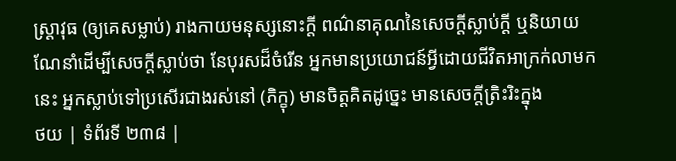ស្ត្រាវុធ (ឲ្យគេសម្លាប់) រាងកាយមនុស្សនោះក្តី ពណ៌នាគុណនៃសេចក្តីស្លាប់ក្តី ឬនិយាយណែនាំដើម្បីសេចក្តីស្លាប់ថា នែបុរសដ៏ចំរើន អ្នកមានប្រយោជន៍អ្វីដោយជីវិតអាក្រក់លាមកនេះ អ្នកស្លាប់ទៅប្រសើរជាងរស់នៅ (ភិក្ខុ) មានចិត្តគិតដូច្នេះ មានសេចក្តីត្រិះរិះក្នុង
ថយ | ទំព័រទី ២៣៨ |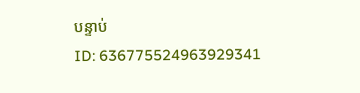បន្ទាប់
ID: 636775524963929341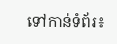ទៅកាន់ទំព័រ៖